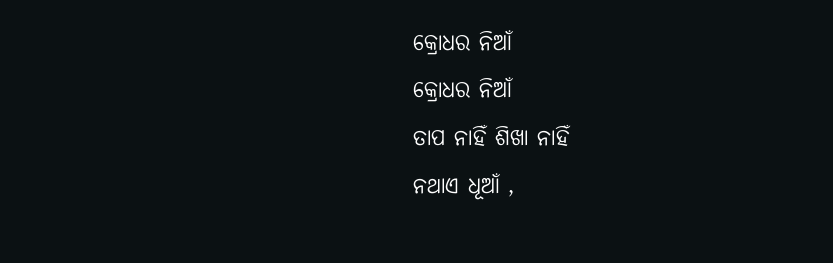କ୍ରୋଧର ନିଆଁ
କ୍ରୋଧର ନିଆଁ
ତାପ ନାହିଁ ଶିଖା ନାହିଁ
ନଥାଏ ଧୂଆଁ ,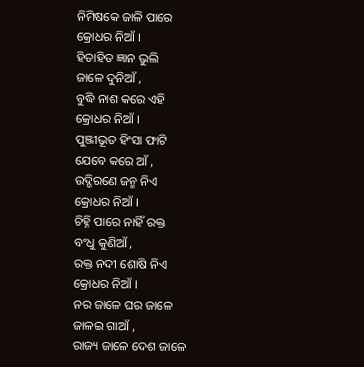ନିମିଷକେ ଜାଳି ପାରେ
କ୍ରୋଧର ନିଆଁ ।
ହିତାହିତ ଜ୍ଞାନ ଭୁଲି
ଜାଳେ ଦୁନିଆଁ ,
ବୁଦ୍ଧି ନାଶ କରେ ଏହି
କ୍ରୋଧର ନିଆଁ ।
ପୁଞ୍ଜୀଭୂତ ହିଂସା ଫାଟି
ଯେବେ କରେ ଆଁ ,
ଉଦ୍ଗିରଣେ ଜନ୍ମ ନିଏ
କ୍ରୋଧର ନିଆଁ ।
ଚିହ୍ନି ପାରେ ନାହିଁ ରକ୍ତ
ବଂଧୁ କୁଣିଆଁ ,
ରକ୍ତ ନଦୀ ଶୋଷି ନିଏ
କ୍ରୋଧର ନିଆଁ ।
ନର ଜାଳେ ଘର ଜାଳେ
ଜାଳଇ ଗାଆଁ ,
ରାଜ୍ୟ ଜାଳେ ଦେଶ ଜାଳେ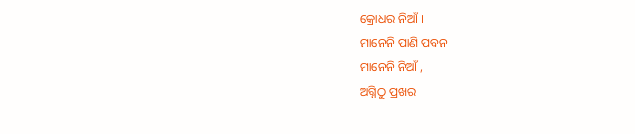କ୍ରୋଧର ନିଆଁ ।
ମାନେନି ପାଣି ପବନ
ମାନେନି ନିଆଁ ,
ଅଗ୍ନିଠୁ ପ୍ରଖର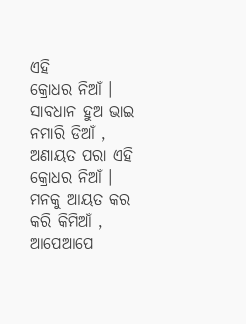ଏହି
କ୍ରୋଧର ନିଆଁ ।
ସାବଧାନ ହୁଅ ଭାଇ
ନମାରି ଡିଆଁ ,
ଅଣାୟତ ପରା ଏହି
କ୍ରୋଧର ନିଆଁ ।
ମନକୁ ଆୟତ କର
କରି କିମିଆଁ ,
ଆପେଆପେ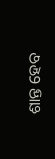ଶାନ୍ତ ହେବ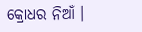କ୍ରୋଧର ନିଆଁ ।